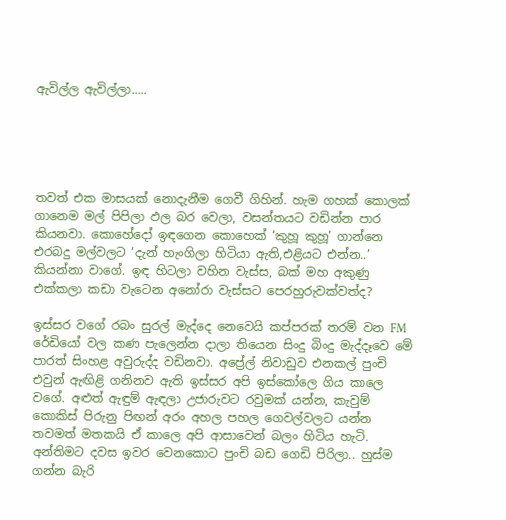ඇවිල්ල ඇවිල්ලා…..





තවත් එක මාසයක් නොදැනීම ගෙවී ගිහින්. හැම ගහක් කොලක් ගානෙම මල් පිපිලා ඵල බර වෙලා, වසන්තයට වඩින්න පාර කියනවා. කොහේදෝ ඉඳගෙන කොහෙක් ‘කුහූ කුහූ’ ගාන්නෙ  එරබදු මල්වලට ‘දැන් හැංගිලා හිටියා ඇති,එළියට එන්න..’ කියන්නා වාගේ. ඉඳ හිටලා වහින වැස්ස, බක් මහ අකුණු එක්කලා කඩා වැටෙන අනෝරා වැස්සට පෙරහුරුවක්වත්ද?

ඉස්සර වගේ රබං සුරල් මැද්දෙ නෙවෙයි කප්පරක් තරම් වන FM රේඩියෝ වල කණ පැලෙන්න දාලා තියෙන සිංදු බිංදු මැද්දෑවෙ මේ පාරත් සිංහළ අවුරුද්ද වඩිනවා. අප්‍රේල් නිවාඩුව එනකල් පුංචි එවුන් ඇඟිළි ගනිනව ඇති ඉස්සර අපි ඉස්කෝලෙ ගිය කාලෙ වගේ. අළුත් ඇඳුම් ඇඳලා උජාරුවට රවුමක් යන්න, කැවුම් කොකිස් පිරුනු පිඟන් අරං අහල පහල ගෙවල්වලට යන්න තවමත් මතකයි ඒ කාලෙ අපි ආසාවෙන් බලං හිටිය හැටි. අන්තිමට දවස ඉවර වෙනකොට පුංචි බඩ ගෙඩි පිරිලා.. හුස්ම ගන්න බැරි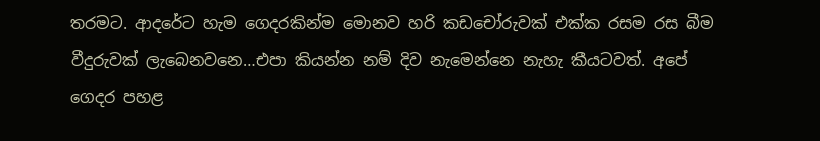තරමට. ආදරේට හැම ගෙදරකින්ම මොනව හරි කඩචෝරුවක් එක්ක රසම රස බීම වීදුරුවක් ලැබෙනවනෙ…එපා කියන්න නම් දිව නැමෙන්නෙ නැහැ කීයටවත්. අපේ ගෙදර පහළ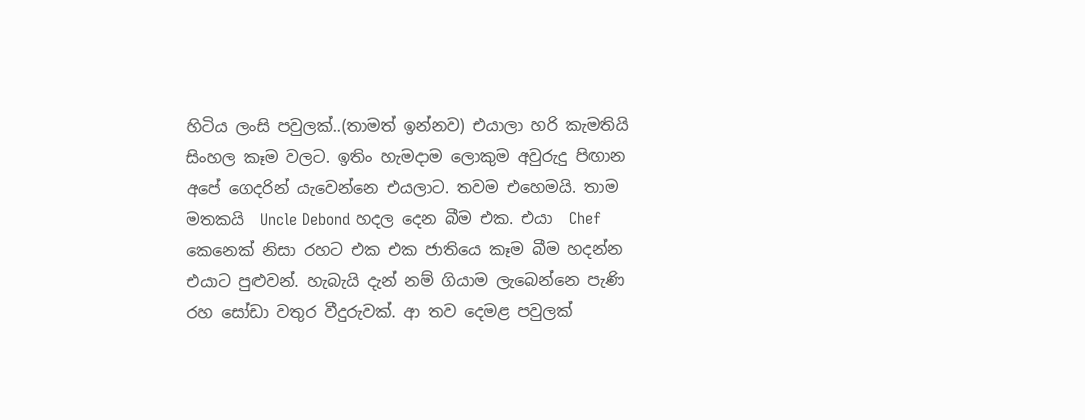හිටිය ලංසි පවුලක්..(තාමත් ඉන්නව) එයාලා හරි කැමතියි සිංහල කෑම වලට. ඉතිං හැමදාම ලොකුම අවුරුදු පිඟාන අපේ ගෙදරින් යැවෙන්නෙ එයලාට. තවම එහෙමයි. තාම මතකයි  Uncle Debond හදල දෙන බීම එක. එයා  Chef කෙනෙක් නිසා රහට එක එක ජාතියෙ කෑම බීම හදන්න එයාට පුළුවන්. හැබැයි දැන් නම් ගියාම ලැබෙන්නෙ පැණි රහ සෝඩා වතුර වීදුරුවක්. ආ තව දෙමළ පවුලක්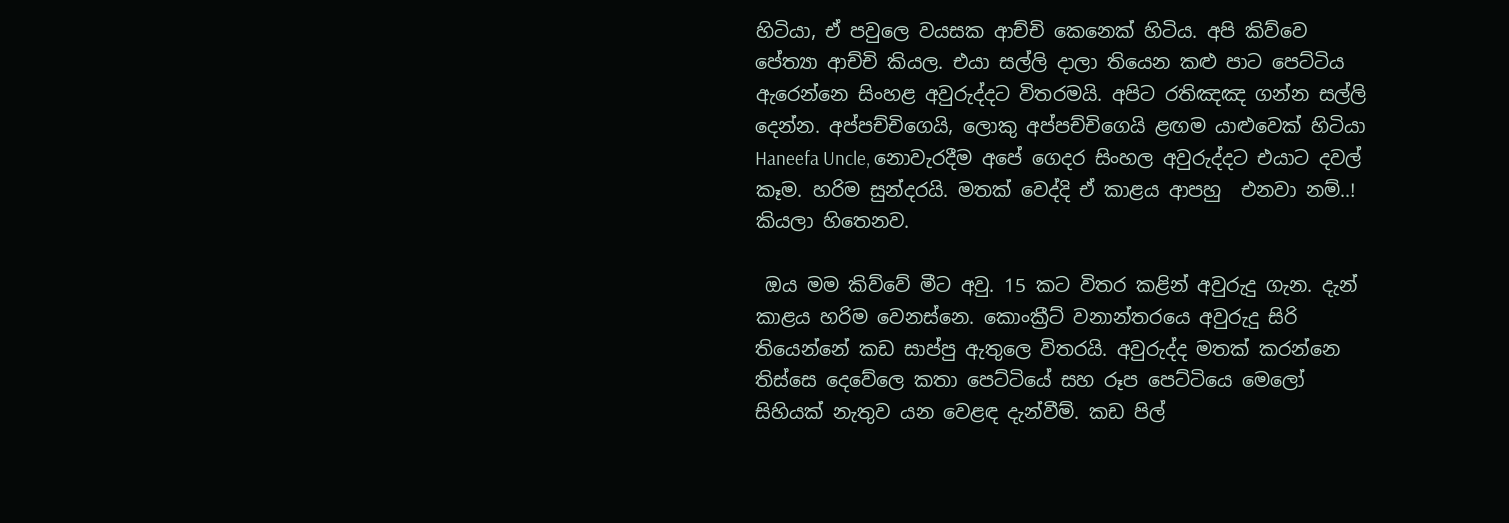හිටියා, ඒ පවුලෙ වයසක ආච්චි කෙනෙක් හිටිය. අපි කිව්වෙ පේත්‍යා ආච්චි කියල. එයා සල්ලි දාලා තියෙන කළු පාට පෙට්ටිය ඇරෙන්නෙ සිංහළ අවුරුද්දට විතරමයි. අපිට රතිඤඤ ගන්න සල්ලි දෙන්න. අප්පච්චිගෙයි, ලොකු අප්පච්චිගෙයි ළඟම යාළුවෙක් හිටියා Haneefa Uncle, නොවැරදීම අපේ ගෙදර සිංහල අවුරුද්දට එයාට දවල් කෑම. හරිම සුන්දරයි. මතක් වෙද්දි ඒ කාළය ආපහු  එනවා නම්..! කියලා හිතෙනව.

 ඔය මම කිව්වේ මීට අවු. 15 කට විතර කළින් අවුරුදු ගැන. දැන් කාළය හරිම වෙනස්නෙ. කොංක්‍රීට් වනාන්තරයෙ අවුරුදු සිරි තියෙන්නේ කඩ සාප්පු ඇතුලෙ විතරයි. අවුරුද්ද මතක් කරන්නෙ තිස්සෙ දෙවේලෙ කතා පෙට්ටියේ සහ රූප පෙට්ටියෙ මෙලෝ සිහියක් නැතුව යන වෙළඳ දැන්වීම්. කඩ පිල්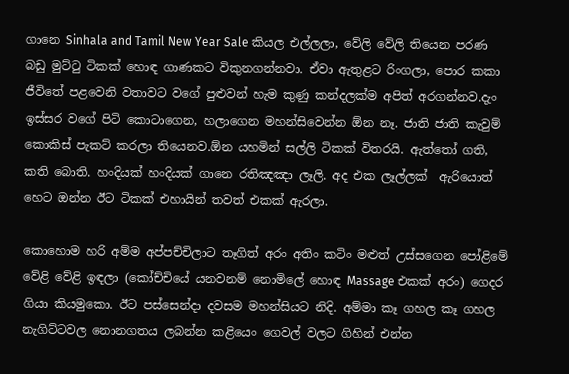ගානෙ Sinhala and Tamil New Year Sale කියල එල්ලලා, වේලි වේලි තියෙන පරණ බඩු මුට්ටු ටිකක් හොඳ ගාණකට විකුනගන්නවා. ඒවා ඇතුළට රිංගලා, පොර කකා ජීවිතේ පළවෙනි වතාවට වගේ පුළුවන් හැම කුණු කන්දලක්ම අපිත් අරගන්නව.දැං ඉස්සර වගේ පිටි කොටාගෙන, හලාගෙන මහන්සිවෙන්න ඕන නෑ. ජාති ජාති කැවුම් කොකිස් පැකට් කරලා තියෙනව.ඕන යහමින් සල්ලි ටිකක් විතරයි. ඇත්තෝ ගති, කති බොති. හංදියක් හංදියක් ගානෙ රතිඤඤා ලෑලි. අද එක ලෑල්ලක්  ඇරියොත් හෙට ඔන්න ඊට ටිකක් එහායින් තවත් එකක් ඇරලා.

කොහොම හරි අම්ම අප්පච්චිලාට තෑගිත් අරං අතිං කටිං මළුත් උස්සගෙන පෝළිමේ වේළි වේළි ඉඳලා (කෝච්චියේ යනවනම් නොමිලේ හොඳ Massage එකක් අරං) ගෙදර ගියා කියමුකො. ඊට පස්සෙන්දා දවසම මහන්සියට නිදි. අම්මා කෑ ගහල කෑ ගහල නැගිට්ටවල නොනගතය ලබන්න කළියෙං ගෙවල් වලට ගිහින් එන්න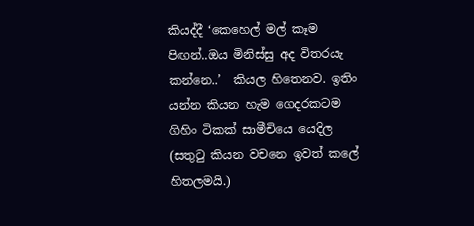කියද්දී ‘කෙහෙල් මල් කෑම පිඟන්..ඔය මිනිස්සු අද විතරයැ කන්නෙ..’  කියල හිතෙනව. ඉතිං යන්න කියන හැම ගෙදරකටම ගිහිං ටිකක් සාමීචියෙ යෙදිල (සතුටු කියන වචනෙ ඉවත් කලේ හිතලමයි.)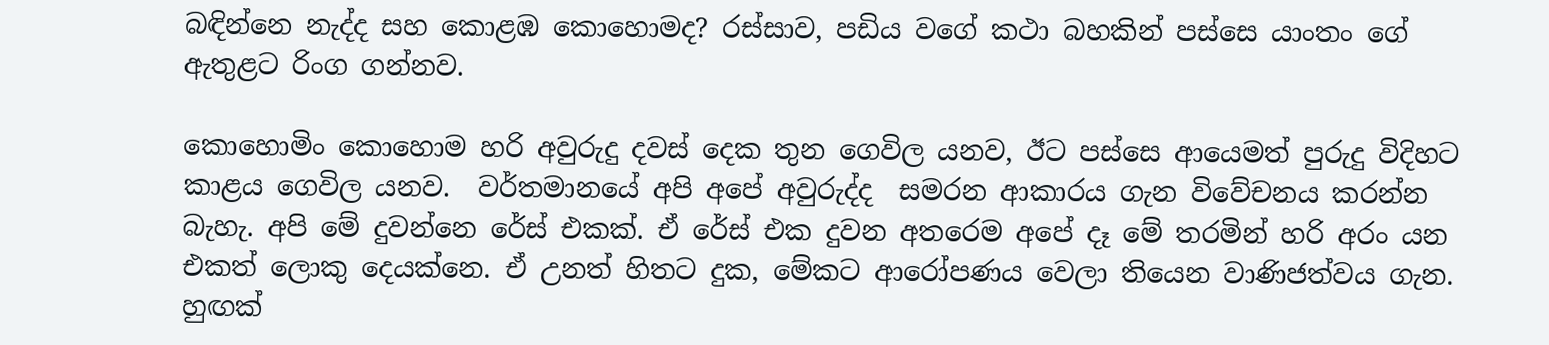බඳින්නෙ නැද්ද සහ කොළඹ කොහොමද? රස්සාව, පඩිය වගේ කථා බහකින් පස්සෙ යාංතං ගේ ඇතුළට රිංග ගන්නව.

කොහොමිං කොහොම හරි අවුරුදු දවස් දෙක තුන ගෙවිල යනව, ඊට පස්සෙ ආයෙමත් පුරුදු විදිහට කාළය ගෙවිල යනව.  වර්තමානයේ අපි අපේ අවුරුද්ද  සමරන ආකාරය ගැන විවේචනය කරන්න බැහැ. අපි මේ දුවන්නෙ රේස් එකක්. ඒ රේස් එක දුවන අතරෙම අපේ දෑ මේ තරමින් හරි අරං යන එකත් ලොකු දෙයක්නෙ. ඒ උනත් හිතට දුක, මේකට ආරෝපණය වෙලා තියෙන වාණිජත්වය ගැන. හුඟක්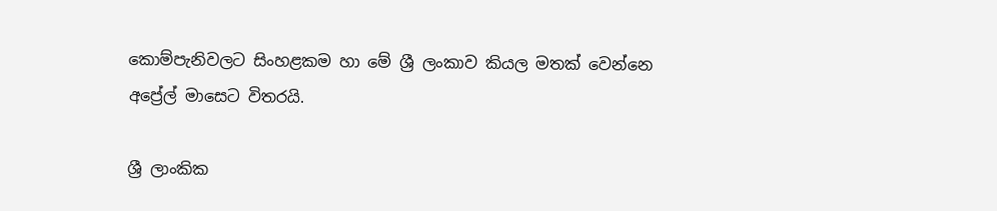කොම්පැනිවලට සිංහළකම හා මේ ශ්‍රී ලංකාව කියල මතක් වෙන්නෙ අප්‍රේල් මාසෙට විතරයි.

ශ්‍රී ලාංකික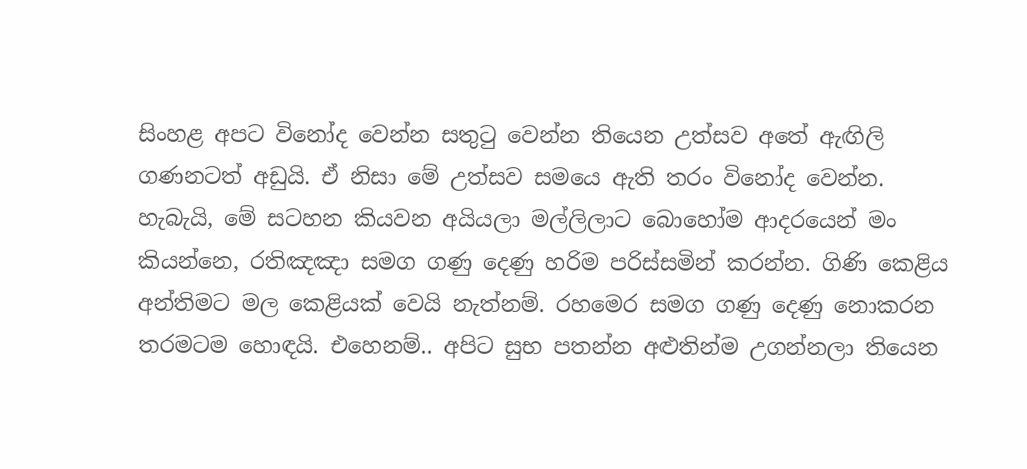සිංහළ අපට විනෝද වෙන්න සතුටු වෙන්න තියෙන උත්සව අතේ ඇඟිලි ගණනටත් අඩුයි. ඒ නිසා මේ උත්සව සමයෙ ඇති තරං විනෝද වෙන්න. හැබැයි, මේ සටහන කියවන අයියලා මල්ලිලාට බොහෝම ආදරයෙන් මං කියන්නෙ, රතිඤඤා සමග ගණු දෙණු හරිම පරිස්සමින් කරන්න. ගිණි කෙළිය අන්තිමට මල කෙළියක් වෙයි නැත්නම්. රහමෙර සමග ගණු දෙණු නොකරන තරමටම හොඳයි. එහෙනම්.. අපිට සුභ පතන්න අළුතින්ම උගන්නලා තියෙන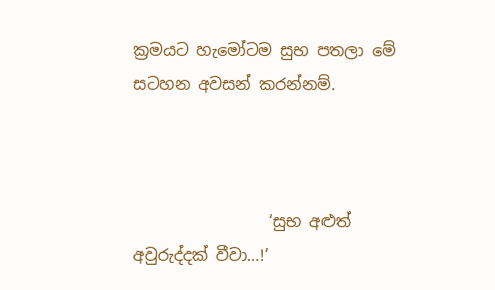ක්‍රමයට හැමෝටම සුභ පතලා මේ සටහන අවසන් කරන්නම්.



                 ‘සුභ අළුත් අවුරුද්දක් වීවා…!’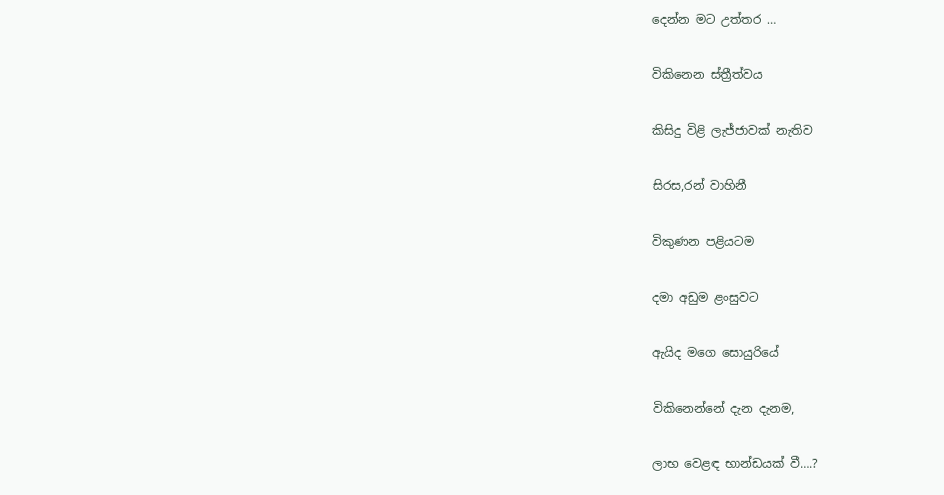දෙන්න මට උත්තර …

විකිනෙන ස්ත්‍රීත්වය

කිසිදු විළි ලැජ්ජාවක් නැතිව

සිරස,රන් වාහිනී

විකුණන පළියටම

දමා අඩුම ළංසුවට

ඇයිද මගෙ සොයුරියේ

විකිනෙන්නේ දැන දැනම,

ලාභ වෙළඳ භාන්ඩයක් වී….?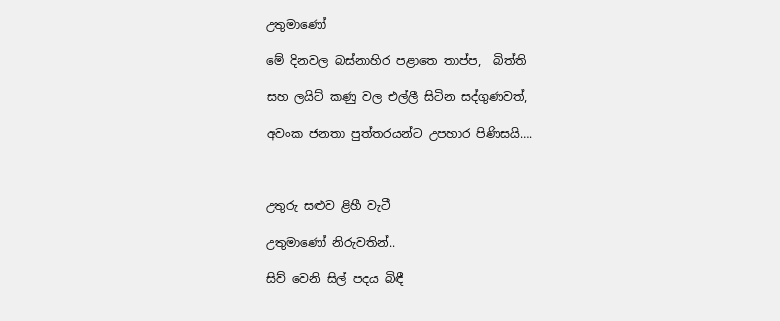උතුමාණෝ

මේ දිනවල බස්නාහිර පළාතෙ තාප්ප,  බිත්ති

සහ ලයිට් කණු වල එල්ලී සිටින සද්ගුණවත්,

අවංක ජනතා පුත්තරයන්ට උපහාර පිණිසයි….



උතුරු සළුව ළිහී වැටී

උතුමාණෝ නිරුවතින්..

සිව් වෙනි සිල් පදය බිඳී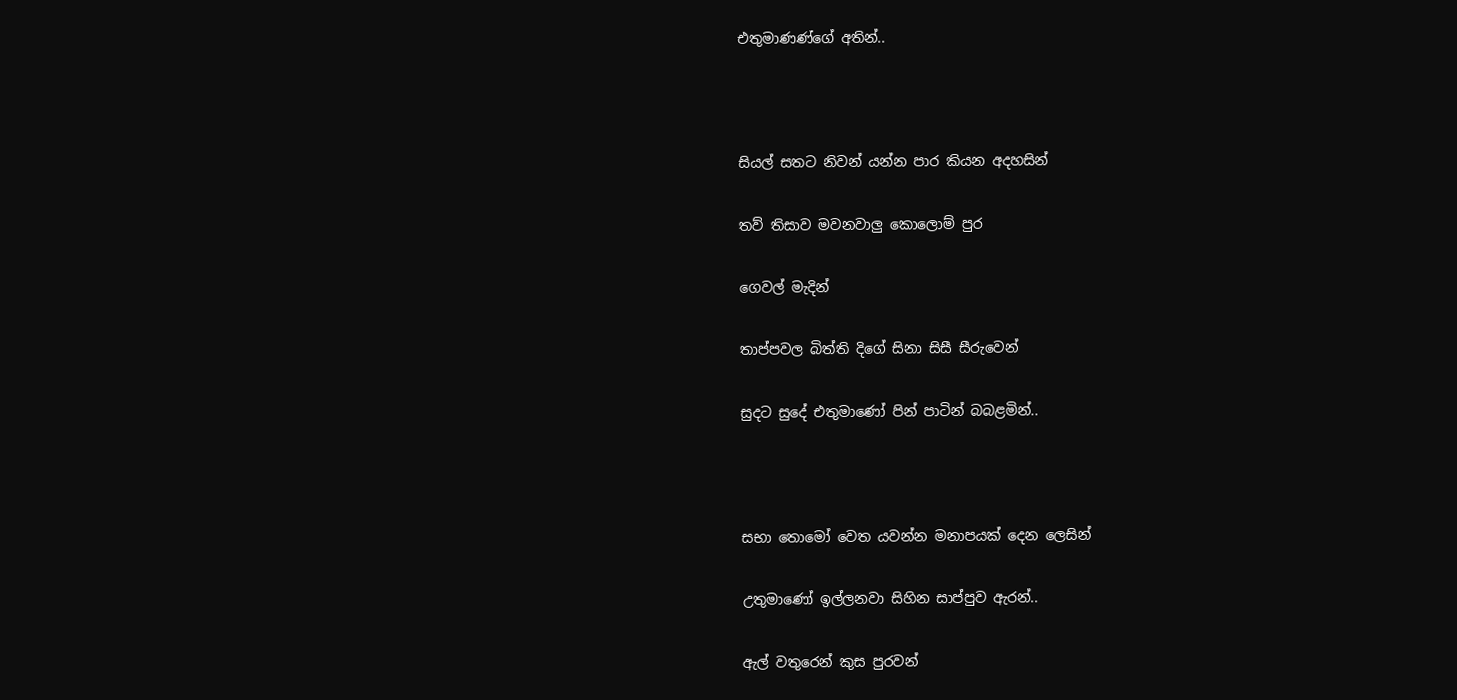එතුමාණණ්ගේ අතින්..



සියල් සතට නිවන් යන්න පාර කියන අදහසින්

තව් තිසාව මවනවාලු කොලොම් පුර

ගෙවල් මැදින්

තාප්පවල බිත්ති දිගේ සිනා සිසී සීරුවෙන්

සුදට සුදේ එතුමාණෝ පින් පාටින් බබළමින්..



සභා තොමෝ වෙත යවන්න මනාපයක් දෙන ලෙසින්

උතුමාණෝ ඉල්ලනවා සිහින සාප්පුව ඇරන්..

ඇල් වතුරෙන් කුස පුරවන්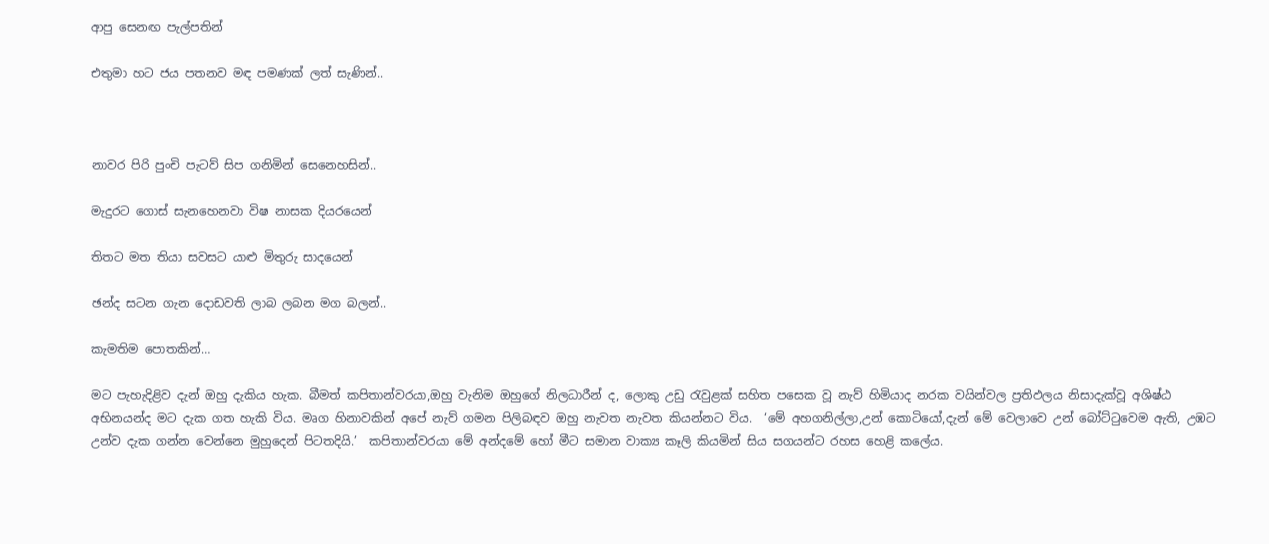ආපු සෙනඟ පැල්පතින්

එතුමා හට ජය පතනව මඳ පමණක් ලත් සැණින්..



නාවර පිරි පුංචි පැටව් සිප ගනිමින් සෙනෙහසින්..

මැදුරට ගොස් සැනහෙනවා විෂ නාසක දියරයෙන්

තිතට මත තියා සවසට යාළු මිතුරු සාදයෙන්

ඡන්ද සටන ගැන දොඩවති ලාබ ලබන මග බලන්..

කැමතිම පොතකින්…

මට පැහැදිළිව දැන් ඔහු දැකිය හැක. බීමත් කපිතාන්වරයා,ඔහු වැනිම ඔහුගේ නිලධාරීන් ද, ලොකු උඩු රැවුළක් සහිත පසෙක වූ නැව් හිමියාද නරක වයින්වල ප්‍රතිඵලය නිසාදැක්වූ අශිෂ්ඨ අභිනයන්ද මට දැක ගත හැකි විය. මෘග හිනාවකින් අපේ නැව් ගමන පිලිබඳව ඔහු නැවත නැවත කියන්නට විය.  ‘මේ අහගනිල්ලා,උන් කොටියෝ,දැන් මේ වෙලාවෙ උන් බෝට්ටුවෙම ඇති, උඹට උන්ව දැක ගන්න වෙන්නෙ මුහුදෙන් පිටතදියි.’  කපිතාන්වරයා මේ අන්දමේ හෝ මීට සමාන වාක්‍ය කෑලි කියමින් සිය සගයන්ට රහස හෙළි කලේය.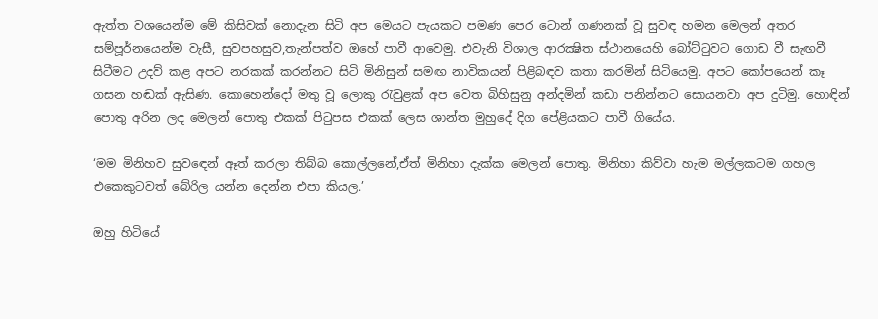ඇත්ත වශයෙන්ම මේ කිසිවක් නොදැන සිටි අප මෙයට පැයකට පමණ පෙර ටොන් ගණනක් වූ සුවඳ හමන මෙලන් අතර සම්පූර්නයෙන්ම වැසී, සුවපහසුව,තැන්පත්ව ඔහේ පාවී ආවෙමු. එවැනි විශාල ආරක්‍ෂිත ස්ථානයෙහි බෝට්ටුවට ගොඩ වී සැඟවී සිටීමට උදව් කළ අපට නරකක් කරන්නට සිටි මිනිසුන් සමඟ නාවිකයන් පිළිබඳව කතා කරමින් සිටියෙමු. අපට කෝපයෙන් කෑ ගසන හඬක් ඇසිණ. කොහෙන්දෝ මතු වූ ලොකු රැවුළක් අප වෙත බිහිසුනු අන්දමින් කඩා පනින්නට සොයනවා අප දුටිමු. හොඳින් පොතු අරින ලද මෙලන් පොතු එකක් පිටුපස එකක් ලෙස ශාන්ත මුහුදේ දිග පේළියකට පාවී ගියේය.

‘මම මිනිහව සුවඳෙන් ඈත් කරලා තිබ්බ කොල්ලනේ,ඒත් මිනිහා දැක්ක මෙලන් පොතු. මිනිහා කිව්වා හැම මල්ලකටම ගහල එකෙකුටවත් බේරිල යන්න දෙන්න එපා කියල.’

ඔහු හිටියේ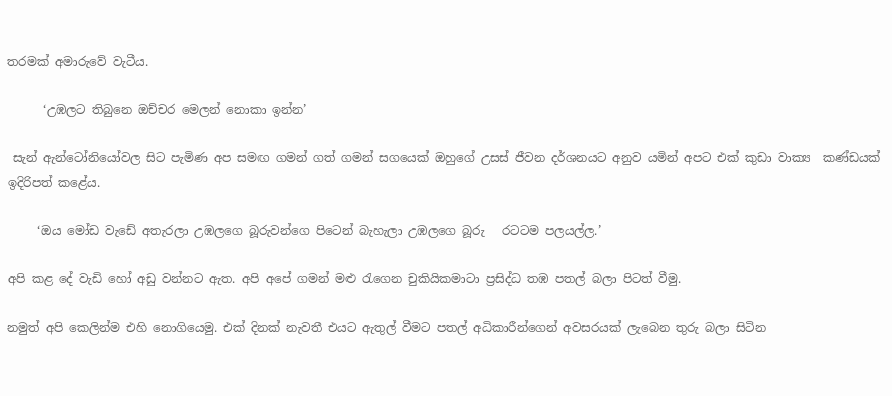තරමක් අමාරුවේ වැටීය.

      ‘උඹලට තිබුනෙ ඔච්චර මෙලන් නොකා ඉන්න’

 සැන් ඇන්ටෝනියෝවල සිට පැමිණ අප සමඟ ගමන් ගත් ගමන් සගයෙක් ඔහුගේ උසස් ජීවන දර්ශනයට අනුව යමින් අපට එක් කුඩා වාක්‍ය  කණ්ඩයක් ඉදිරිපත් කළේය.

     ‘ඔය මෝඩ වැඩේ අතැරලා උඹලගෙ බූරුවන්ගෙ පිටෙන් බැහැලා උඹලගෙ බූරු   රටටම පලයල්ල.’

අපි කළ දේ වැඩි හෝ අඩු වන්නට ඇත. අපි අපේ ගමන් මළු රැගෙන චුකියිකමාටා ප්‍රසිද්ධ තඹ පතල් බලා පිටත් වීමු.

නමුත් අපි කෙලින්ම එහි නොගියෙමු. එක් දිනක් නැවතී එයට ඇතුල් වීමට පතල් අධිකාරීන්ගෙන් අවසරයක් ලැබෙන තුරු බලා සිටින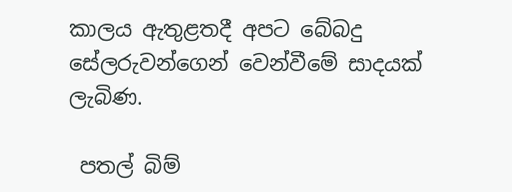කාලය ඇතුළතදී අපට බේබදු සේලරුවන්ගෙන් වෙන්වීමේ සාදයක් ලැබිණ.

 පතල් බිම්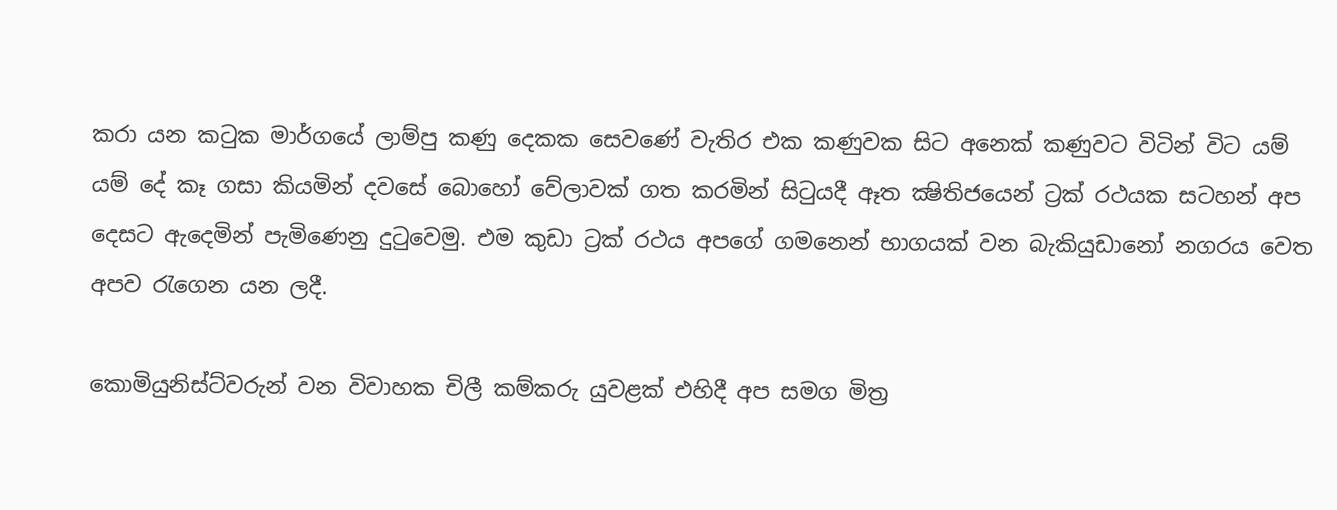කරා යන කටුක මාර්ගයේ ලාම්පු කණු දෙකක සෙවණේ වැතිර එක කණුවක සිට අනෙක් කණුවට විටින් විට යම් යම් දේ කෑ ගසා කියමින් දවසේ බොහෝ වේලාවක් ගත කරමින් සිටුයදී ඈත ක්‍ෂිතිජයෙන් ට්‍රක් රථයක සටහන් අප දෙසට ඇදෙමින් පැමිණෙනු දුටුවෙමු. එම කුඩා ට්‍රක් රථය අපගේ ගමනෙන් භාගයක් වන බැකියුඩානෝ නගරය වෙත අපව රැගෙන යන ලදී.

කොමියුනිස්ට්වරුන් වන විවාහක චිලී කම්කරු යුවළක් එහිදී අප සමග මිත්‍ර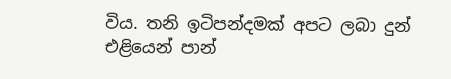විය. තනි ඉටිපන්දමක් අපට ලබා දුන් එළියෙන් පාන්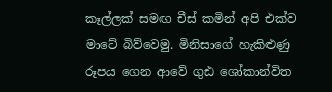කෑල්ලක් සමඟ චීස් කමින් අපි එක්ව මාටේ බිව්වෙමු. මිනිසාගේ හැකිළුණු රූපය ගෙන ආවේ ගුඪ ශෝකාන්විත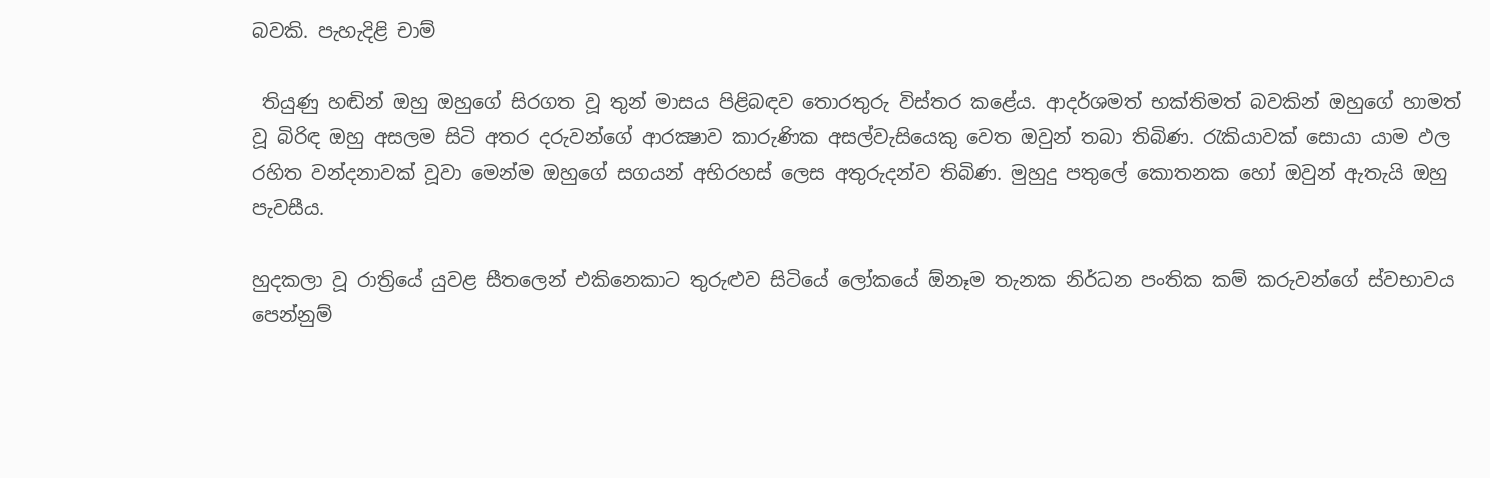බවකි. පැහැදිළි චාම්

 තියුණු හඬින් ඔහු ඔහුගේ සිරගත වූ තුන් මාසය පිළිබඳව තොරතුරු විස්තර කළේය. ආදර්ශමත් භක්තිමත් බවකින් ඔහුගේ හාමත් වූ බිරිඳ ඔහු අසලම සිටි අතර දරුවන්ගේ ආරක්‍ෂාව කාරුණික අසල්වැසියෙකු වෙත ඔවුන් තබා තිබිණ. රැකියාවක් සොයා යාම ඵල රහිත වන්දනාවක් වූවා මෙන්ම ඔහුගේ සගයන් අභිරහස් ලෙස අතුරුදන්ව තිබිණ. මුහුදු පතුලේ කොතනක හෝ ඔවුන් ඇතැයි ඔහු පැවසීය.

හුදකලා වූ රාත්‍රියේ යුවළ සීතලෙන් එකිනෙකාට තුරුළුව සිටියේ ලෝකයේ ඕනෑම තැනක නිර්ධන පංතික කම් කරුවන්ගේ ස්වභාවය පෙන්නුම්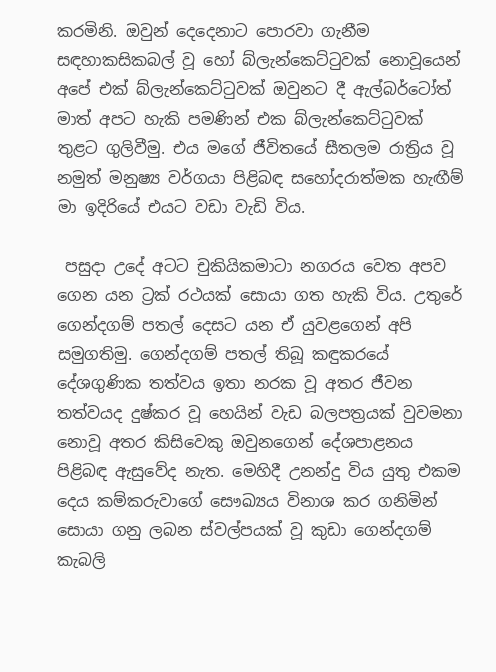කරමිනි. ඔවුන් දෙදෙනාට පොරවා ගැනීම සඳහාකසිකබල් වූ හෝ බ්ලැන්කෙට්ටුවක් නොවූයෙන් අපේ එක් බ්ලැන්කෙට්ටුවක් ඔවුනට දී ඇල්බර්ටෝත් මාත් අපට හැකි පමණින් එක බ්ලැන්කෙට්ටුවක් තුළට ගුලිවීමු. එය මගේ ජීවිතයේ සීතලම රාත්‍රිය වූ නමුත් මනුෂ්‍ය වර්ගයා පිළිබඳ සහෝදරාත්මක හැඟීම් මා ඉදිරියේ එයට වඩා වැඩි විය.

 පසුදා උදේ අටට චුකියිකමාටා නගරය වෙත අපව ගෙන යන ට්‍රක් රථයක් සොයා ගත හැකි විය. උතුරේ ගෙන්දගම් පතල් දෙසට යන ඒ යුවළගෙන් අපි සමුගතිමු. ගෙන්දගම් පතල් තිබූ කඳුකරයේ දේශගුණික තත්වය ඉතා නරක වූ අතර ජීවන තත්වයද දුෂ්කර වූ හෙයින් වැඩ බලපත්‍රයක් වුවමනා නොවූ අතර කිසිවෙකු ඔවුනගෙන් දේශපාළනය පිළිබඳ ඇසුවේද නැත. මෙහිදී උනන්දු විය යුතු එකම දෙය කම්කරුවාගේ සෞඛ්‍යය විනාශ කර ගනිමින් සොයා ගනු ලබන ස්වල්පයක් වූ කුඩා ගෙන්දගම් කැබලි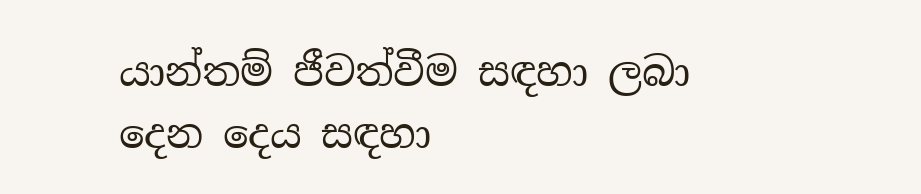යාන්තම් ජීවත්වීම සඳහා ලබා දෙන දෙය සඳහා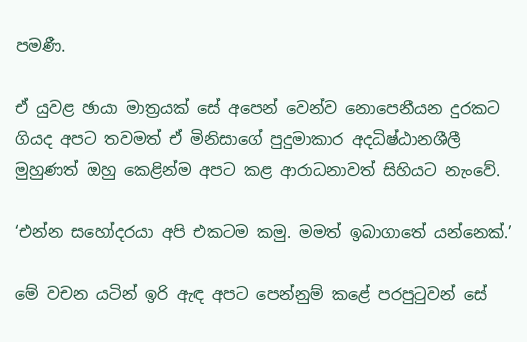පමණී.

ඒ යුවළ ඡායා මාත්‍රයක් සේ අපෙන් වෙන්ව නොපෙනීයන දුරකට ගියද අපට තවමත් ඒ මිනිසාගේ පුදුමාකාර අදධිෂ්ඨානශීලී මුහුණත් ඔහු කෙළින්ම අපට කළ ආරාධනාවත් සිහියට නැංවේ.

‘එන්න සහෝදරයා අපි එකටම කමු. මමත් ඉබාගාතේ යන්නෙක්.’

මේ වචන යටින් ඉරි ඇඳ අපට පෙන්නුම් කළේ පරපුටුවන් සේ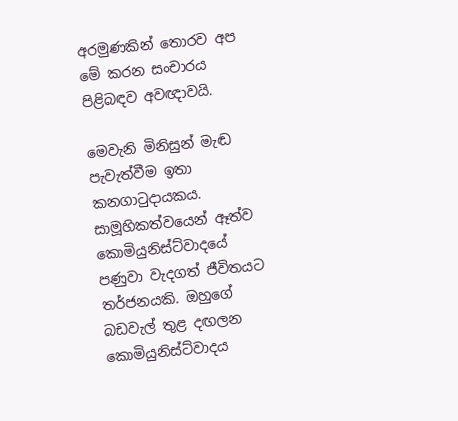අරමුණකින් තොරව අප මේ කරන සංචාරය පිළිබඳව අවඥාවයි.

මෙවැනි මිනිසුන් මැඬ පැවැත්වීම ඉතා කනගාටුදායකය. සාමූහිකත්වයෙන් ඈත්ව කොමියුනිස්ට්වාදයේ පණුවා වැදගත් ජීවිතයට තර්ජනයකි. ඔහුගේ බඩවැල් තුළ දඟලන කොමියුනිස්ට්වාදය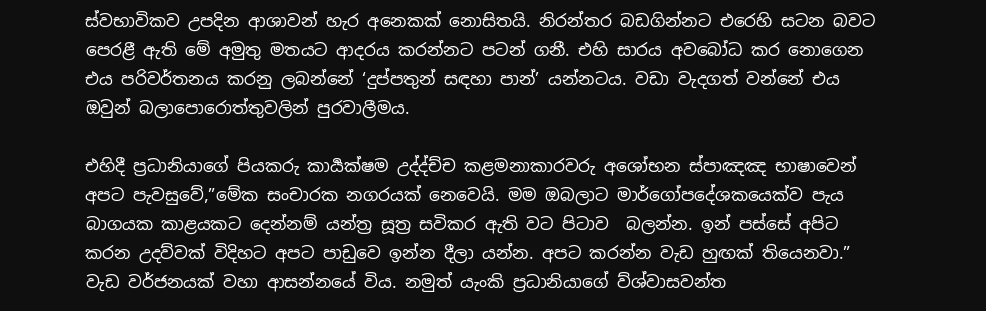ස්වභාවිකව උපදින ආශාවන් හැර අනෙකක් නොසිතයි. නිරන්තර බඩගින්නට එරෙහි සටන බවට පෙරළී ඇති මේ අමුතු මතයට ආදරය කරන්නට පටන් ගනී. එහි සාරය අවබෝධ කර නොගෙන එය පරිවර්තනය කරනු ලබන්නේ ‘දුප්පතුන් සඳහා පාන්’ යන්නටය. වඩා වැදගත් වන්නේ එය ඔවුන් බලාපොරොත්තුවලින් පුරවාලීමය.

එහිදී ප්‍රධානියාගේ පියකරු කාර්‍යක්ෂම උද්ද්ච්ච කළමනාකාරවරු අශෝභන ස්පාඤඤ භාෂාවෙන් අපට පැවසුවේ,”මේක සංචාරක නගරයක් නෙවෙයි. මම ඔබලාට මාර්ගෝපදේශකයෙක්ව පැය බාගයක කාළයකට දෙන්නම් යන්ත්‍ර සූත්‍ර සවිකර ඇති වට පිටාව  බලන්න. ඉන් පස්සේ අපිට කරන උදව්වක් විදිහට අපට පාඩුවෙ ඉන්න දීලා යන්න. අපට කරන්න වැඩ හුඟක් තියෙනවා.” වැඩ වර්ජනයක් වහා ආසන්නයේ විය. නමුත් යැංකි ප්‍රධානියාගේ ව්ශ්වාසවන්ත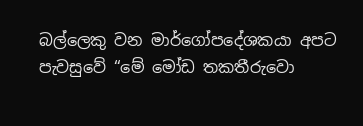බල්ලෙකු වන මාර්ගෝපදේශකයා අපට පැවසුවේ “මේ මෝඩ තකතීරුවො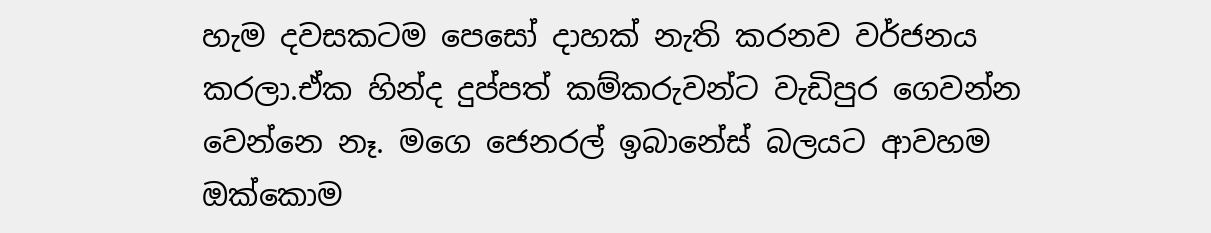හැම දවසකටම පෙසෝ දාහක් නැති කරනව වර්ජනය කරලා.ඒක හින්ද දුප්පත් කම්කරුවන්ට වැඩිපුර ගෙවන්න වෙන්නෙ නෑ. මගෙ ජෙනරල් ඉබානේස් බලයට ආවහම ඔක්කොම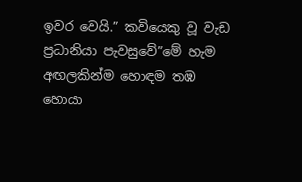ඉවර වෙයි.” කවියෙකු වූ වැඩ ප්‍රධානියා පැවසුවේ”මේ හැම අඟලකින්ම හොඳම තඹ හොයා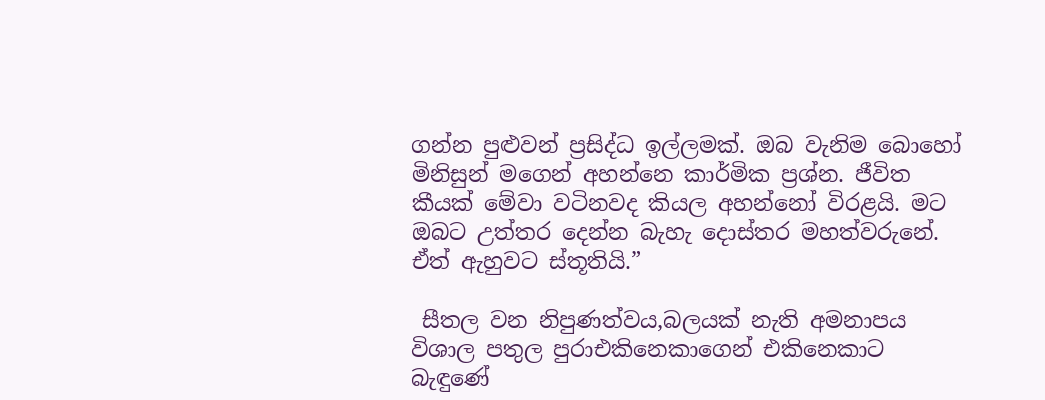ගන්න පුළුවන් ප්‍රසිද්ධ ඉල්ලමක්. ඔබ වැනිම බොහෝ මිනිසුන් මගෙන් අහන්නෙ කාර්මික ප්‍රශ්න. ජීවිත කීයක් මේවා වටිනවද කියල අහන්නෝ විරළයි. මට ඔබට උත්තර දෙන්න බැහැ දොස්තර මහත්වරුනේ. ඒත් ඇහුවට ස්තූතියි.”

 සීතල වන නිපුණත්වය,බලයක් නැති අමනාපය විශාල පතුල පුරාඑකිනෙකාගෙන් එකිනෙකාට බැඳුණේ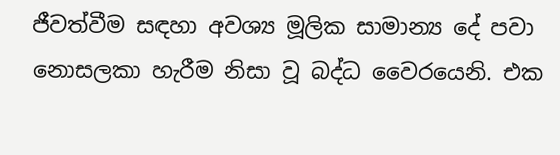ජීවත්වීම සඳහා අවශ්‍ය මූලික සාමාන්‍ය දේ පවා නොසලකා හැරීම නිසා වූ බද්ධ වෛරයෙනි. එක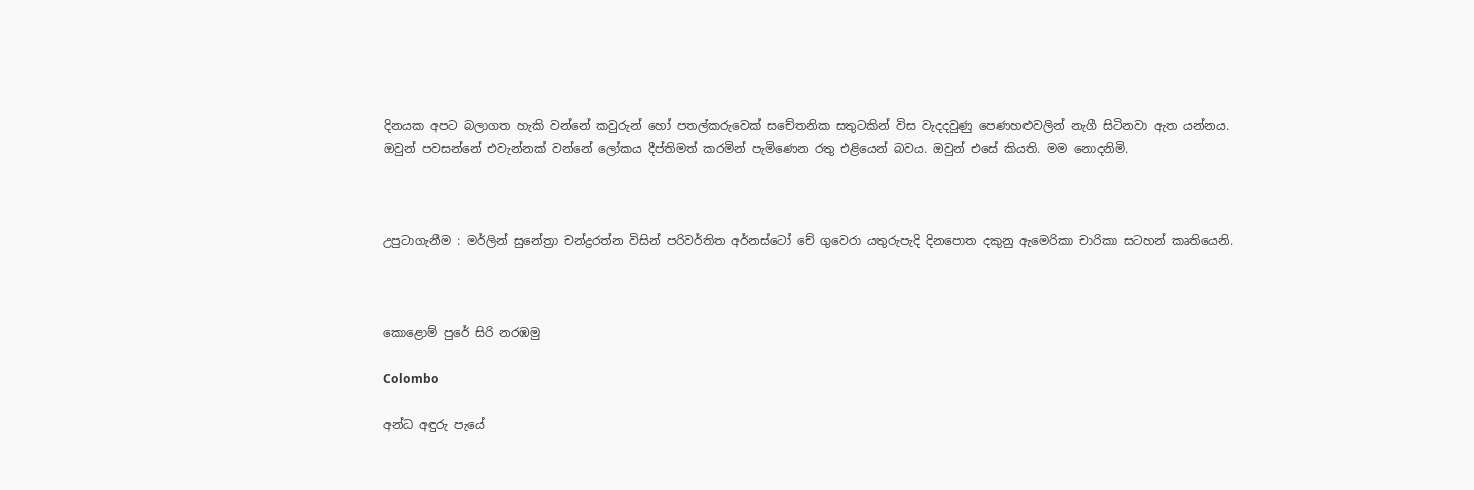දිනයක අපට බලාගත හැකි වන්නේ කවුරුන් හෝ පතල්කරුවෙක් සචේතනික සතුටකින් විස වැදදවුණු පෙණහළුවලින් නැගී සිටිනවා ඇත යන්නය. ඔවුන් පවසන්නේ එවැන්නක් වන්නේ ලෝකය දීප්තිමත් කරමින් පැමිණෙන රතු එළියෙන් බවය. ඔවුන් එසේ කියති. මම නොදනිමි.



උපුටාගැනීම : මර්ලින් සුනේත්‍රා චන්ද්‍රරත්න විසින් පරිවර්තිත අර්නස්ටෝ චේ ගුවෙරා යතුරුපැදි දිනපොත දකුනු ඇමෙරිකා චාරිකා සටහන් කෘතියෙනි.



කොළොම් පුරේ සිරි නරඹමු

Colombo

අන්ධ අඳුරු පැයේ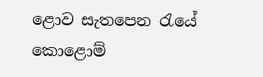ළොව සැතපෙන රැයේ
කොළොම්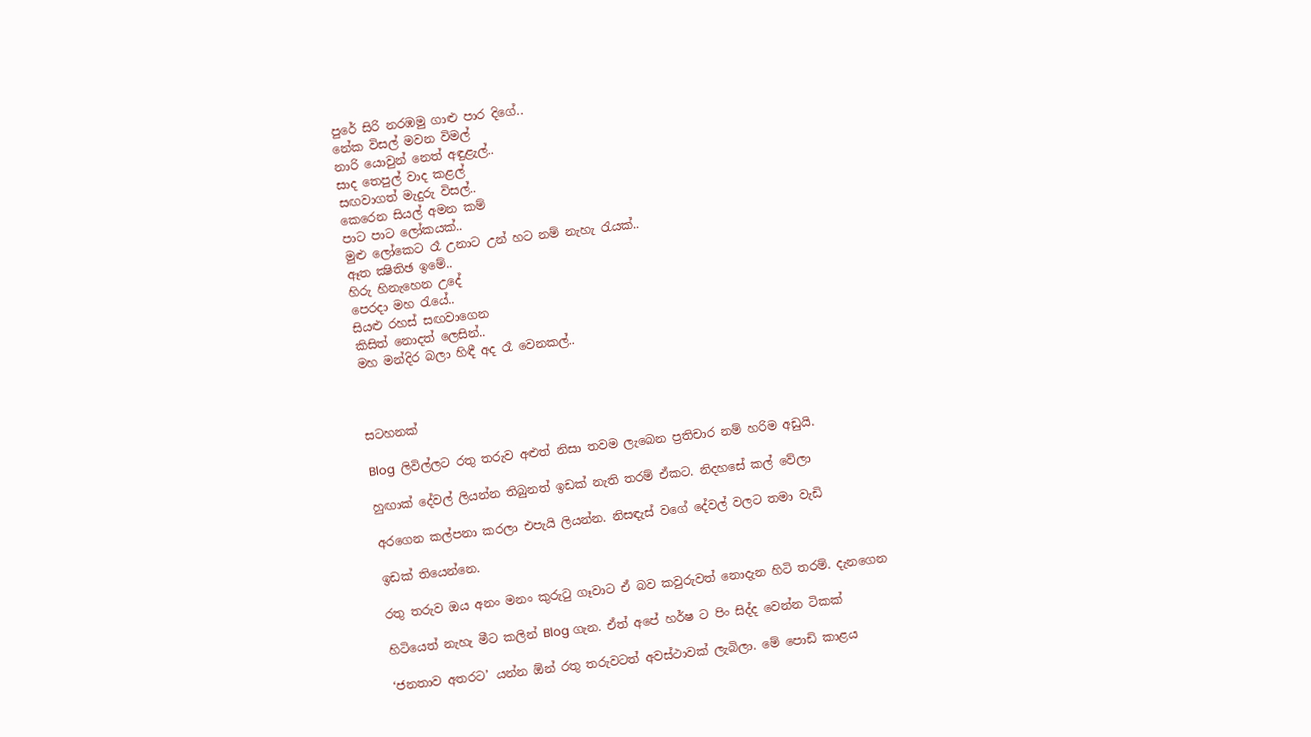පුරේ සිරි නරඹමු ගාළු පාර දිගේ..
නේක විසල් මවන විමල්
නාරි යොවුන් නෙත් අඳුළැල්..
සාද තෙපුල් වාද කළල්
සඟවාගත් මැදුරු විසල්..
කෙරෙන සියල් අමන කම්
පාට පාට ලෝකයක්..
මුළු ලෝකෙට රෑ උනාට උන් හට නම් නැහැ රැයක්..
ඈත ක්‍ෂිතිඡ ඉමේ..
හිරු හිනැහෙන උදේ
පෙරදා මහ රැයේ..
සියළු රහස් සඟවාගෙන
කිසිත් නොදත් ලෙසින්..
මහ මන්දිර බලා හිඳී අද රෑ වෙනකල්..



සටහනක්

Blog  ලිවිල්ලට රතු තරුව අළුත් නිසා තවම ලැබෙන ප්‍රතිචාර නම් හරිම අඩුයි.

හුඟාක් දේවල් ලියන්න තිබුනත් ඉඩක් නැති තරම් ඒකට. නිදහසේ කල් වේලා

අරගෙන කල්පනා කරලා එපැයි ලියන්න. නිසඳැස් වගේ දේවල් වලට තමා වැඩි

ඉඩක් තියෙන්නෙ.

රතු තරුව ඔය අනං මනං කුරුටු ගෑවාට ඒ බව කවුරුවත් නොදැන හිටි තරම්. දැනගෙන

හිටියෙත් නැහැ මීට කලින් Blog ගැන. ඒත් අපේ හර්ෂ ට පිං සිද්ද වෙන්න ටිකක්

‘ජනතාව අතරට’ යන්න ඕන් රතු තරුවටත් අවස්ථාවක් ලැබිලා. මේ පොඩි කාළය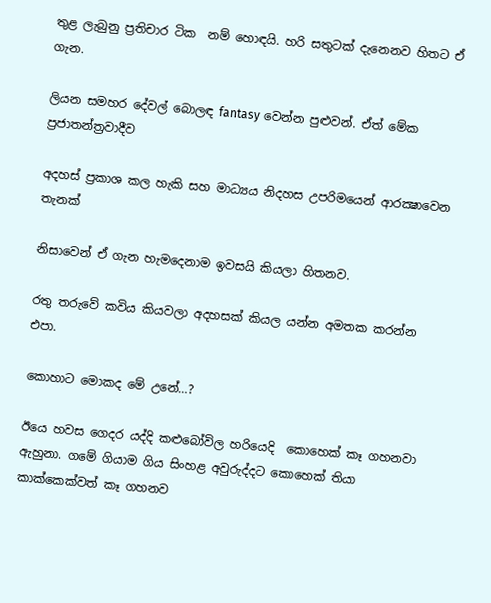තුළ ලැබුනු ප්‍රතිචාර ටික  නම් හොඳයි. හරි සතුටක් දැනෙනව හිතට ඒ ගැන.

ලියන සමහර දේවල් බොලඳ fantasy වෙන්න පුළුවන්. ඒත් මේක ප්‍රජාතන්ත්‍රවාදීව

අදහස් ප්‍රකාශ කල හැකි සහ මාධ්‍යය නිදහස උපරිමයෙන් ආරක්‍ෂාවෙන තැනක්

නිසාවෙන් ඒ ගැන හැමදෙනාම ඉවසයි කියලා හිතනව.

රතු තරුවේ කවිය කියවලා අදහසක් කියල යන්න අමතක කරන්න එපා.

කොහාට මොකද මේ උනේ…?

ඊයෙ හවස ගෙදර යද්දි කළුබෝවිල හරියෙදි  කොහෙක් කෑ ගහනවා ඇහුනා. ගමේ ගියාම ගිය සිංහළ අවුරුද්දට කොහෙක් තියා කාක්කෙක්වත් කෑ ගහනව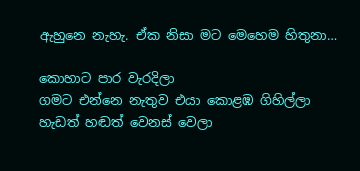ඇහුනෙ නැහැ. ඒක නිසා මට මෙහෙම හිතුනා…

කොහාට පාර වැරදිලා
ගමට එන්නෙ නැතුව එයා කොළඹ ගිහිල්ලා
හැඩත් හඬත් වෙනස් වෙලා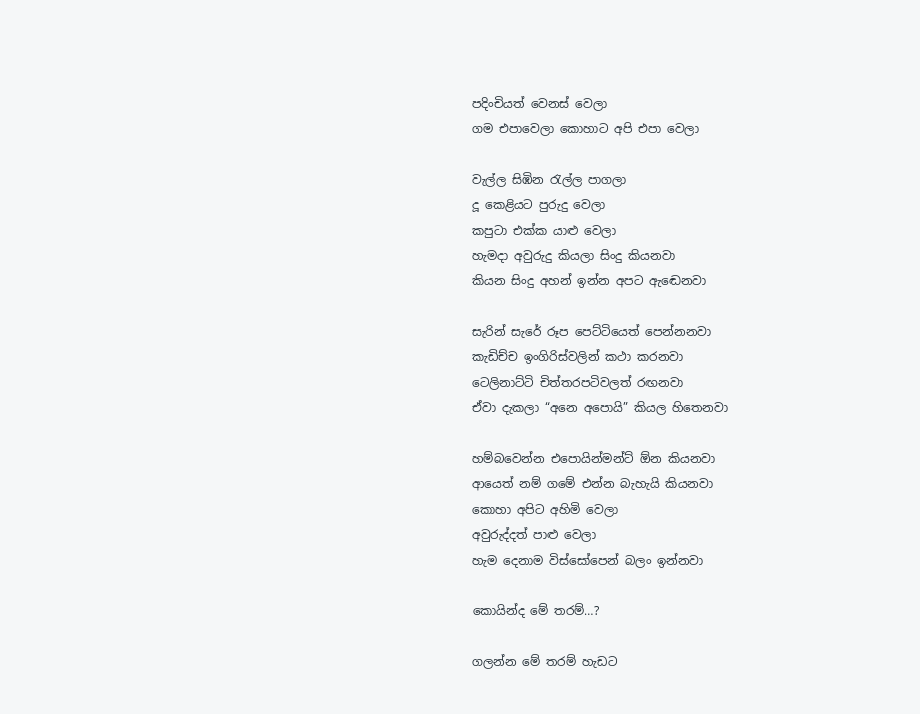පදිංචියත් වෙනස් වෙලා
ගම එපාවෙලා කොහාට අපි එපා වෙලා

වැල්ල සිඹින රැල්ල පාගලා
දූ කෙළියට පුරුදු වෙලා
කපුටා එක්ක යාළු වෙලා
හැමදා අවුරුදු කියලා සිංදු කියනවා
කියන සිංදු අහන් ඉන්න අපට ඇඬෙනවා

සැරින් සැරේ රූප පෙට්ටියෙත් පෙන්නනවා
කැඩිච්ච ඉංගිරිස්වලින් කථා කරනවා
ටෙලිනාට්ටි චිත්තරපටිවලත් රඟනවා
ඒවා දැකලා “අනෙ අපොයි” කියල හිතෙනවා

හම්බවෙන්න එපොයින්මන්ට් ඕන කියනවා
ආයෙත් නම් ගමේ එන්න බැහැයි කියනවා
කොහා අපිට අහිමි වෙලා
අවුරුද්දත් පාළු වෙලා
හැම දෙනාම විස්සෝපෙන් බලං ඉන්නවා

කොයින්ද මේ තරම්…?

ගලන්න මේ තරම් හැඩට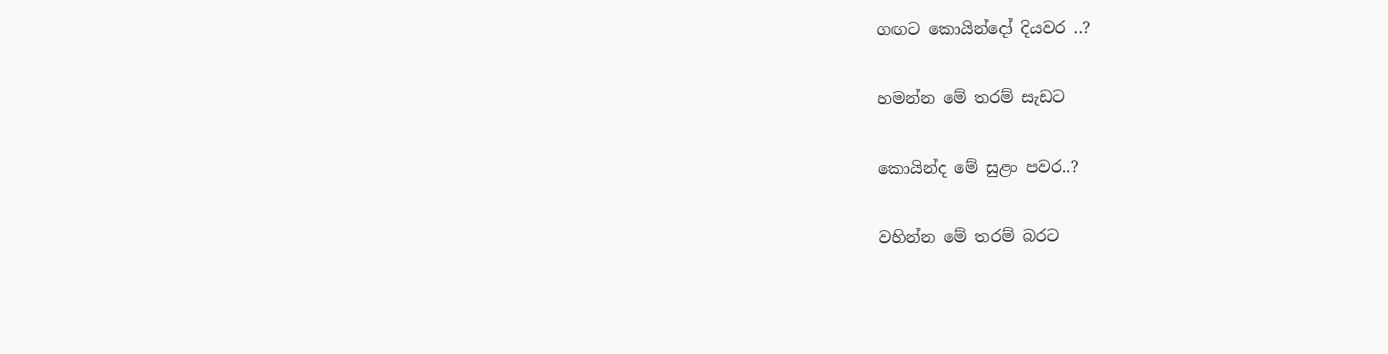ගඟට කොයින්දෝ දියවර ..?

හමන්න මේ තරම් සැඩට

කොයින්ද මේ සුළං පවර..?

වහින්න මේ තරම් බරට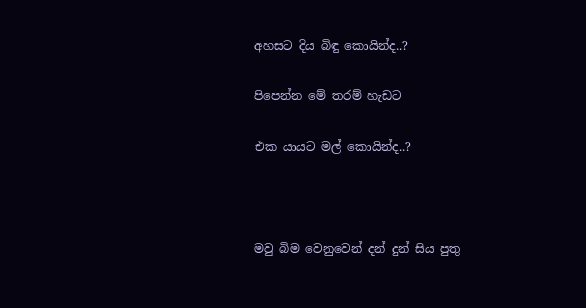අහසට දිය බිඳු කොයින්ද..?

පිපෙන්න මේ තරම් හැඩට

එක යායට මල් කොයින්ද..?



මවු බිම වෙනුවෙන් දන් දුන් සිය පුතු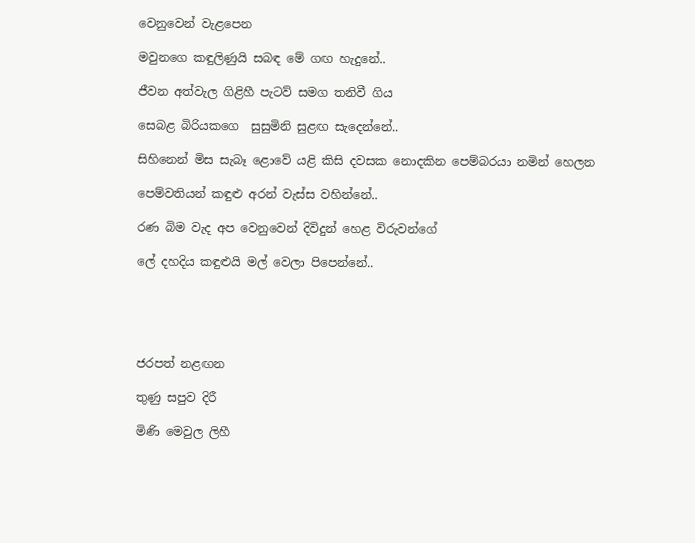වෙනුවෙන් වැළපෙන

මවුනගෙ කඳුලිණුයි සබඳ මේ ගඟ හැදුනේ..

ජීවන අත්වැල ගිළිහී පැටව් සමග තනිවී ගිය

සෙබළ බිරියකගෙ  සුසුමිනි සුළඟ සැදෙන්නේ..

සිහිනෙන් මිස සැබෑ ළොවේ යළි කිසි දවසක නොදකින පෙම්බරයා නමින් හෙලන

පෙම්වතියන් කඳුළු අරන් වැස්ස වහින්නේ..

රණ බිම වැද අප වෙනුවෙන් දිවිදුන් හෙළ විරුවන්ගේ

ලේ දහදිය කඳුළුයි මල් වෙලා පිපෙන්නේ..





ජරපත් නළඟන

තුණු සපුව දිරී

මිණි මෙවුල ලිහී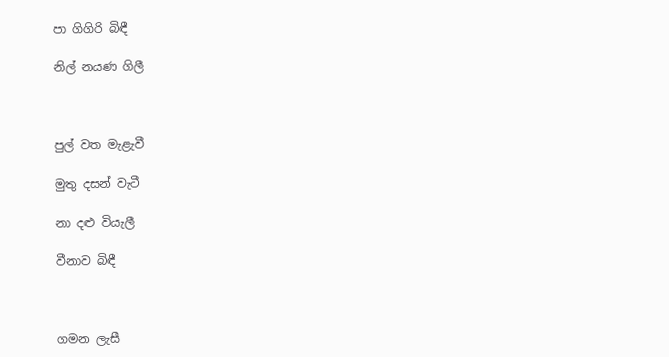පා ගිගිරි බිඳී

නිල් නයණ ගිලී



පුල් වත මැළැවී

මුතු දසන් වැටී

නා දළු වියැලී

වීනාව බිඳී



ගමන ලැසී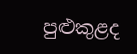පුළුකුළද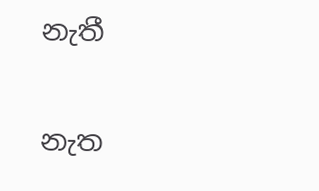නැතී

නැත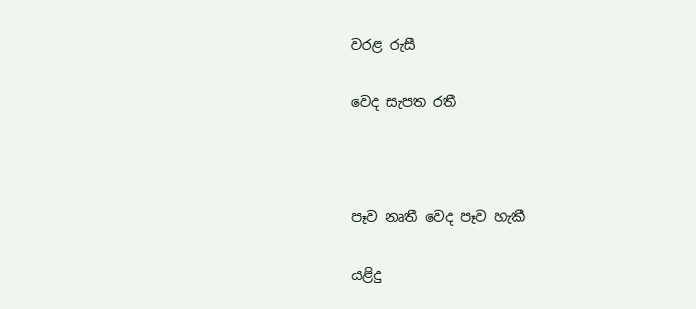වරළ රුසී

වෙද සැපත රතී



පෑව නෘතී වෙද පෑව හැකී

යළිදු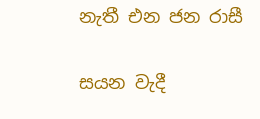නැතී එන ජන රාසී

සයන වැදී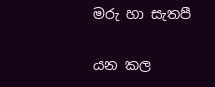මරු හා සැතපී

යන කල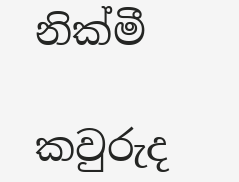නික්මී

කවුරුද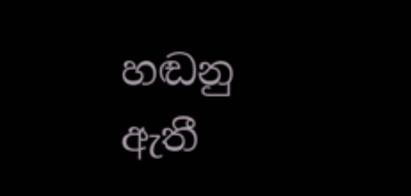හඬනු ඇතී